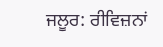ਜਲੂਰ: ਰੀਵਿਜ਼ਨਾਂ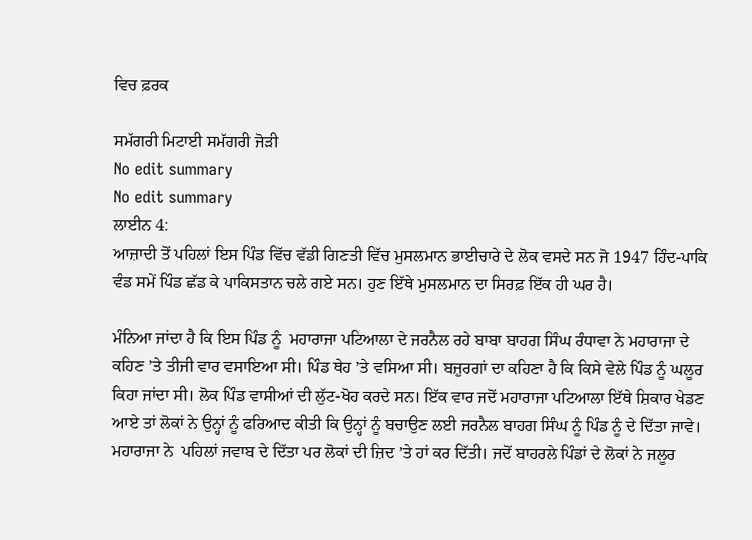ਵਿਚ ਫ਼ਰਕ

ਸਮੱਗਰੀ ਮਿਟਾਈ ਸਮੱਗਰੀ ਜੋੜੀ
No edit summary
No edit summary
ਲਾਈਨ 4:
ਆਜ਼ਾਦੀ ਤੋਂ ਪਹਿਲਾਂ ਇਸ ਪਿੰਡ ਵਿੱਚ ਵੱਡੀ ਗਿਣਤੀ ਵਿੱਚ ਮੁਸਲਮਾਨ ਭਾਈਚਾਰੇ ਦੇ ਲੋਕ ਵਸਦੇ ਸਨ ਜੋ 1947 ਹਿੰਦ-ਪਾਕਿ ਵੰਡ ਸਮੇਂ ਪਿੰਡ ਛੱਡ ਕੇ ਪਾਕਿਸਤਾਨ ਚਲੇ ਗਏ ਸਨ। ਹੁਣ ਇੱਥੇ ਮੁਸਲਮਾਨ ਦਾ ਸਿਰਫ਼ ਇੱਕ ਹੀ ਘਰ ਹੈ।

ਮੰਨਿਆ ਜਾਂਦਾ ਹੈ ਕਿ ਇਸ ਪਿੰਡ ਨੂੰ  ਮਹਾਰਾਜਾ ਪਟਿਆਲਾ ਦੇ ਜਰਨੈਲ ਰਹੇ ਬਾਬਾ ਬਾਹਗ ਸਿੰਘ ਰੰਧਾਵਾ ਨੇ ਮਹਾਰਾਜਾ ਦੇ ਕਹਿਣ ’ਤੇ ਤੀਜੀ ਵਾਰ ਵਸਾਇਆ ਸੀ। ਪਿੰਡ ਥੇਹ ’ਤੇ ਵਸਿਆ ਸੀ। ਬਜ਼ੁਰਗਾਂ ਦਾ ਕਹਿਣਾ ਹੈ ਕਿ ਕਿਸੇ ਵੇਲੇ ਪਿੰਡ ਨੂੰ ਘਲੂਰ ਕਿਹਾ ਜਾਂਦਾ ਸੀ। ਲੋਕ ਪਿੰਡ ਵਾਸੀਆਂ ਦੀ ਲੁੱਟ-ਖੋਹ ਕਰਦੇ ਸਨ। ਇੱਕ ਵਾਰ ਜਦੋਂ ਮਹਾਰਾਜਾ ਪਟਿਆਲਾ ਇੱਥੇ ਸ਼ਿਕਾਰ ਖੇਡਣ ਆਏ ਤਾਂ ਲੋਕਾਂ ਨੇ ਉਨ੍ਹਾਂ ਨੂੰ ਫਰਿਆਦ ਕੀਤੀ ਕਿ ਉਨ੍ਹਾਂ ਨੂੰ ਬਚਾਉਣ ਲਈ ਜਰਨੈਲ ਬਾਹਗ ਸਿੰਘ ਨੂੰ ਪਿੰਡ ਨੂੰ ਦੇ ਦਿੱਤਾ ਜਾਵੇ। ਮਹਾਰਾਜਾ ਨੇ  ਪਹਿਲਾਂ ਜਵਾਬ ਦੇ ਦਿੱਤਾ ਪਰ ਲੋਕਾਂ ਦੀ ਜ਼ਿਦ ’ਤੇ ਹਾਂ ਕਰ ਦਿੱਤੀ। ਜਦੋਂ ਬਾਹਰਲੇ ਪਿੰਡਾਂ ਦੇ ਲੋਕਾਂ ਨੇ ਜਲੂਰ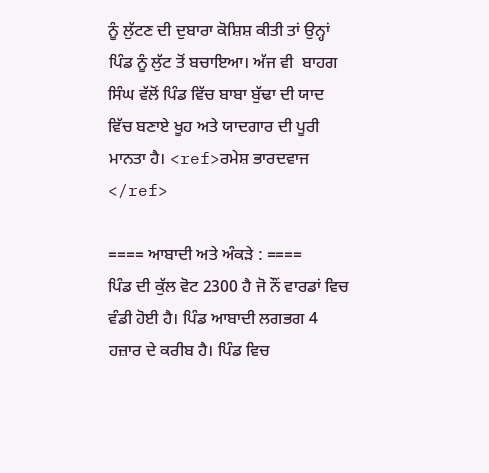ਨੂੰ ਲੁੱਟਣ ਦੀ ਦੁਬਾਰਾ ਕੋਸ਼ਿਸ਼ ਕੀਤੀ ਤਾਂ ਉਨ੍ਹਾਂ ਪਿੰਡ ਨੂੰ ਲੁੱਟ ਤੋਂ ਬਚਾਇਆ। ਅੱਜ ਵੀ  ਬਾਹਗ ਸਿੰਘ ਵੱਲੋਂ ਪਿੰਡ ਵਿੱਚ ਬਾਬਾ ਬੁੱਢਾ ਦੀ ਯਾਦ ਵਿੱਚ ਬਣਾਏ ਖੂਹ ਅਤੇ ਯਾਦਗਾਰ ਦੀ ਪੂਰੀ ਮਾਨਤਾ ਹੈ। <ref>ਰਮੇਸ਼ ਭਾਰਦਵਾਜ </ref>

==== ਆਬਾਦੀ ਅਤੇ ਅੰਕੜੇ : ====
ਪਿੰਡ ਦੀ ਕੁੱਲ ਵੋਟ 2300 ਹੈ ਜੋ ਨੌਂ ਵਾਰਡਾਂ ਵਿਚ ਵੰਡੀ ਹੋਈ ਹੈ। ਪਿੰਡ ਆਬਾਦੀ ਲਗਭਗ 4 ਹਜ਼ਾਰ ਦੇ ਕਰੀਬ ਹੈ। ਪਿੰਡ ਵਿਚ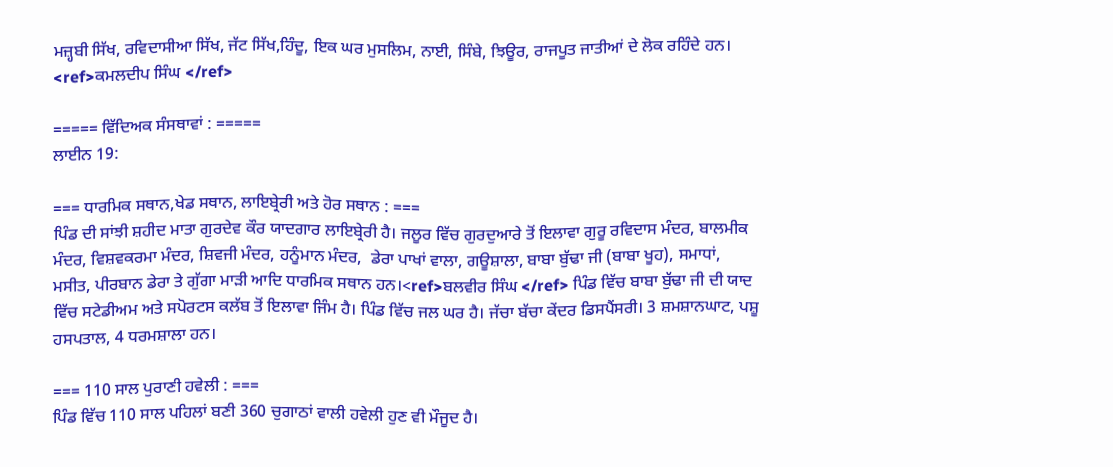ਮਜ਼੍ਹਬੀ ਸਿੱਖ, ਰਵਿਦਾਸੀਆ ਸਿੱਖ, ਜੱਟ ਸਿੱਖ,ਹਿੰਦੂ, ਇਕ ਘਰ ਮੁਸਲਿਮ, ਨਾਈ, ਸਿੰਬੇ, ਝਿਊਰ, ਰਾਜਪੂਤ ਜਾਤੀਆਂ ਦੇ ਲੋਕ ਰਹਿੰਦੇ ਹਨ। <ref>ਕਮਲਦੀਪ ਸਿੰਘ </ref>

===== ਵਿੱਦਿਅਕ ਸੰਸਥਾਵਾਂ : =====
ਲਾਈਨ 19:

=== ਧਾਰਮਿਕ ਸਥਾਨ,ਖੇਡ ਸਥਾਨ, ਲਾਇਬ੍ਰੇਰੀ ਅਤੇ ਹੋਰ ਸਥਾਨ : ===
ਪਿੰਡ ਦੀ ਸਾਂਝੀ ਸ਼ਹੀਦ ਮਾਤਾ ਗੁਰਦੇਵ ਕੌਰ ਯਾਦਗਾਰ ਲਾਇਬ੍ਰੇਰੀ ਹੈ। ਜਲੂਰ ਵਿੱਚ ਗੁਰਦੁਆਰੇ ਤੋਂ ਇਲਾਵਾ ਗੁਰੂ ਰਵਿਦਾਸ ਮੰਦਰ, ਬਾਲਮੀਕ ਮੰਦਰ, ਵਿਸ਼ਵਕਰਮਾ ਮੰਦਰ, ਸ਼ਿਵਜੀ ਮੰਦਰ, ਹਨੂੰਮਾਨ ਮੰਦਰ,  ਡੇਰਾ ਪਾਖਾਂ ਵਾਲਾ, ਗਊਸ਼ਾਲਾ, ਬਾਬਾ ਬੁੱਢਾ ਜੀ (ਬਾਬਾ ਖੂਹ), ਸਮਾਧਾਂ, ਮਸੀਤ, ਪੀਰਬਾਨ ਡੇਰਾ ਤੇ ਗੁੱਗਾ ਮਾੜੀ ਆਦਿ ਧਾਰਮਿਕ ਸਥਾਨ ਹਨ।<ref>ਬਲਵੀਰ ਸਿੰਘ </ref> ਪਿੰਡ ਵਿੱਚ ਬਾਬਾ ਬੁੱਢਾ ਜੀ ਦੀ ਯਾਦ ਵਿੱਚ ਸਟੇਡੀਅਮ ਅਤੇ ਸਪੋਰਟਸ ਕਲੱਬ ਤੋਂ ਇਲਾਵਾ ਜਿੰਮ ਹੈ। ਪਿੰਡ ਵਿੱਚ ਜਲ ਘਰ ਹੈ। ਜੱਚਾ ਬੱਚਾ ਕੇਂਦਰ ਡਿਸਪੈਂਸਰੀ। 3 ਸ਼ਮਸ਼ਾਨਘਾਟ, ਪਸ਼ੂ ਹਸਪਤਾਲ, 4 ਧਰਮਸ਼ਾਲਾ ਹਨ।

=== 110 ਸਾਲ ਪੁਰਾਣੀ ਹਵੇਲੀ : ===
ਪਿੰਡ ਵਿੱਚ 110 ਸਾਲ ਪਹਿਲਾਂ ਬਣੀ 360 ਚੁਗਾਠਾਂ ਵਾਲੀ ਹਵੇਲੀ ਹੁਣ ਵੀ ਮੌਜੂਦ ਹੈ।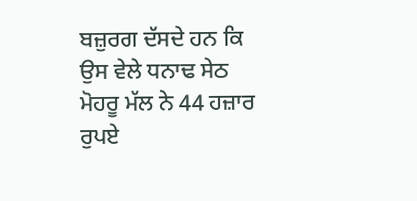ਬਜ਼ੁਰਗ ਦੱਸਦੇ ਹਨ ਕਿ ਉਸ ਵੇਲੇ ਧਨਾਢ ਸੇਠ ਮੋਹਰੂ ਮੱਲ ਨੇ 44 ਹਜ਼ਾਰ ਰੁਪਏ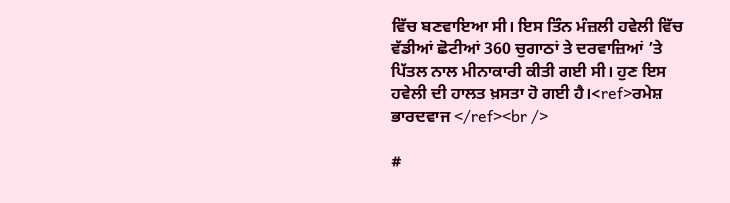ਵਿੱਚ ਬਣਵਾਇਆ ਸੀ। ਇਸ ਤਿੰਨ ਮੰਜ਼ਲੀ ਹਵੇਲੀ ਵਿੱਚ ਵੱਡੀਆਂ ਛੋਟੀਆਂ 360 ਚੁਗਾਠਾਂ ਤੇ ਦਰਵਾਜ਼ਿਆਂ ’ਤੇ ਪਿੱਤਲ ਨਾਲ ਮੀਨਾਕਾਰੀ ਕੀਤੀ ਗਈ ਸੀ। ਹੁਣ ਇਸ ਹਵੇਲੀ ਦੀ ਹਾਲਤ ਖ਼ਸਤਾ ਹੋ ਗਈ ਹੈ।<ref>ਰਮੇਸ਼ ਭਾਰਦਵਾਜ </ref><br />

#